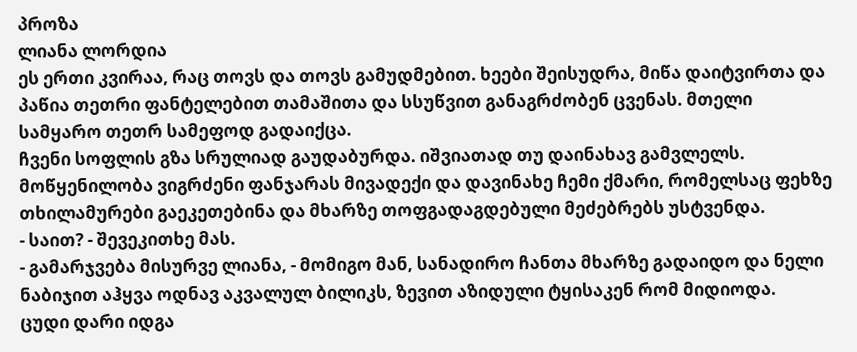პროზა
ლიანა ლორდია
ეს ერთი კვირაა, რაც თოვს და თოვს გამუდმებით. ხეები შეისუდრა, მიწა დაიტვირთა და პაწია თეთრი ფანტელებით თამაშითა და სსუწვით განაგრძობენ ცვენას. მთელი სამყარო თეთრ სამეფოდ გადაიქცა.
ჩვენი სოფლის გზა სრულიად გაუდაბურდა. იშვიათად თუ დაინახავ გამვლელს. მოწყენილობა ვიგრძენი ფანჯარას მივადექი და დავინახე ჩემი ქმარი, რომელსაც ფეხზე თხილამურები გაეკეთებინა და მხარზე თოფგადაგდებული მეძებრებს უსტვენდა.
- საით? - შევეკითხე მას.
- გამარჯვება მისურვე ლიანა, - მომიგო მან, სანადირო ჩანთა მხარზე გადაიდო და ნელი ნაბიჯით აჰყვა ოდნავ აკვალულ ბილიკს, ზევით აზიდული ტყისაკენ რომ მიდიოდა.
ცუდი დარი იდგა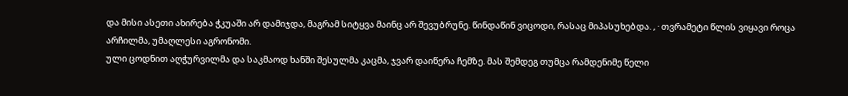და მისი ასეთი ახირება ჭკუაში არ დამიჯდა, მაგრამ სიტყვა მაინც არ შევუბრუნე. წინდაწინ ვიცოდი, რასაც მიპასუხებდა. , · თვრამეტი წლის ვიყავი როცა არჩილმა, უმაღლესი აგრონომი.
ული ცოდნით აღჭურვილმა და საკმაოდ ხანში შესულმა კაცმა, ჯვარ დაიწერა ჩემზე. მას შემდეგ თუმცა რამდენიმე წელი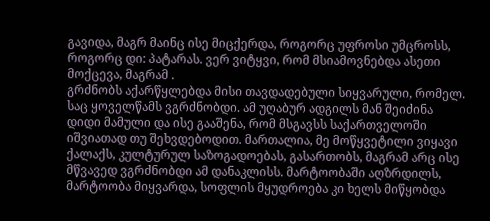გავიდა, მაგრ მაინც ისე მიცქერდა, როგორც უფროსი უმცროსს, როგორც დი: პატარას. ვერ ვიტყვი, რომ მსიამოვნებდა ასეთი მოქცევა, მაგრამ .
გრძნობს აქარწყლებდა მისი თავდადებული სიყვარული, რომელ.
საც ყოველწამს ვგრძნობდი. ამ უღაბურ ადგილს მან შეიძინა დიდი მამული და ისე გააშენა, რომ მსგავსს საქართველოში იშვიათად თუ შეხვდებოდით. მართალია, მე მოწყვეტილი ვიყავი ქალაქს, კულტურულ საზოგადოებას, გასართობს, მაგრამ არც ისე მწვავედ ვგრძნობდი ამ დანაკლისს. მარტოობაში აღზრდილს, მარტოობა მიყვარდა, სოფლის მყუდროება კი ხელს მიწყობდა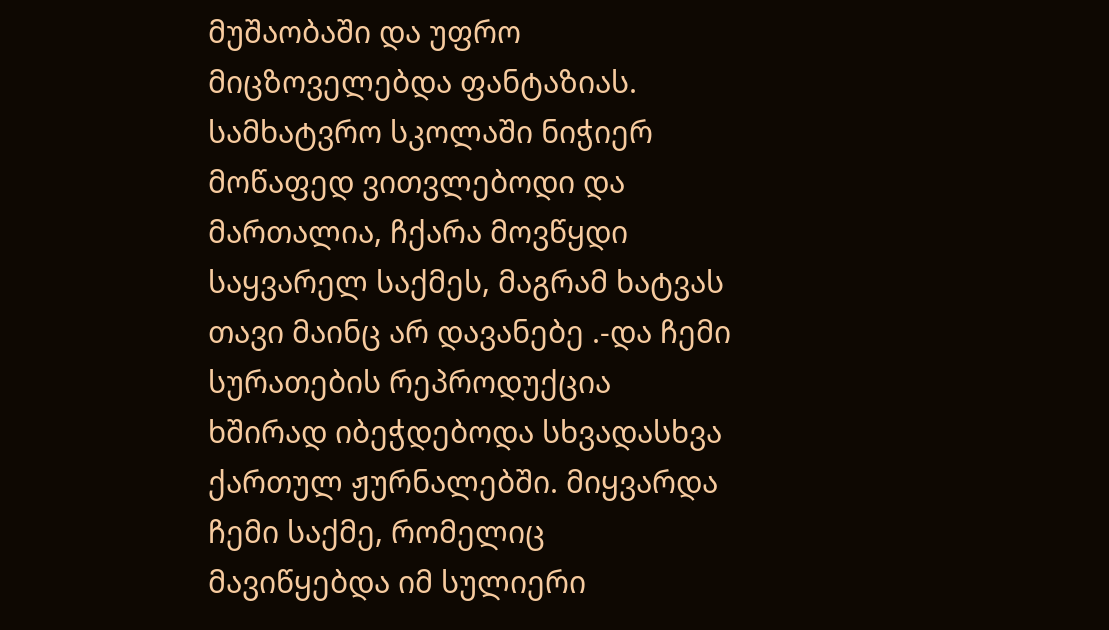მუშაობაში და უფრო მიცზოველებდა ფანტაზიას.
სამხატვრო სკოლაში ნიჭიერ მოწაფედ ვითვლებოდი და მართალია, ჩქარა მოვწყდი საყვარელ საქმეს, მაგრამ ხატვას თავი მაინც არ დავანებე .-და ჩემი სურათების რეპროდუქცია ხშირად იბეჭდებოდა სხვადასხვა ქართულ ჟურნალებში. მიყვარდა ჩემი საქმე, რომელიც მავიწყებდა იმ სულიერი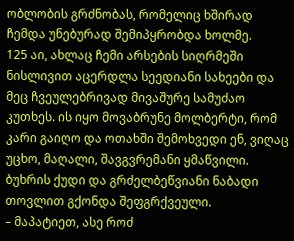ობლობის გრძნობას, რომელიც ხშირად ჩემდა უნებურად შემიპყრობდა ხოლმე.
125 აი, ახლაც ჩემი არსების სიღრმეში ნისლივით აცერდლა სეედიანი სახეები და მეც ჩვეულებრივად მივაშურე სამუძაო კუთხეს. ის იყო მოვაბრუნე მოლბერტი, რომ კარი გაიღო და ოთახში შემოხვედი ენ, ვიღაც უცხო, მაღალი, შავგვრემანი ყმაწვილი. ბუხრის ქუდი და გრძელბეწვიანი ნაბადი თოვლით გქონდა შეფგრქვეული.
– მაპატიეთ, ასე როძ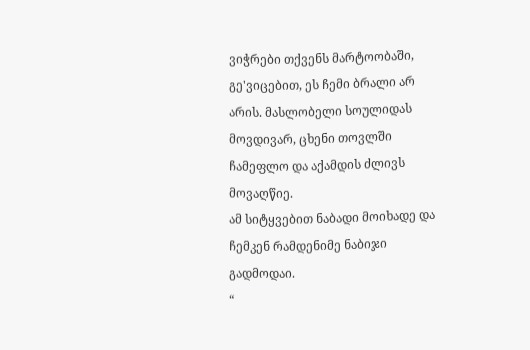ვიჭრები თქვენს მარტოობაში, გე'ვიცებით, ეს ჩემი ბრალი არ არის. მასლობელი სოულიდას მოვდივარ, ცხენი თოვლში ჩამეფლო და აქამდის ძლივს მოვაღწიე.
ამ სიტყვებით ნაბადი მოიხადე და ჩემკენ რამდენიმე ნაბიჯი გადმოდაი.
“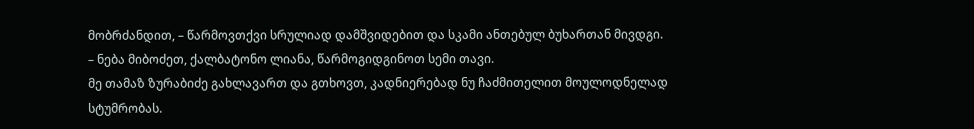მობრძანდით, – წარმოვთქვი სრულიად დამშვიდებით და სკამი ანთებულ ბუხართან მივდგი.
– ნება მიბოძეთ, ქალბატონო ლიანა, წარმოგიდგინოთ სემი თავი.
მე თამაზ ზურაბიძე გახლავართ და გთხოვთ, კადნიერებად ნუ ჩაძმითელით მოულოდნელად სტუმრობას.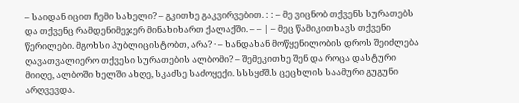– საიდან იცით ჩემი სახელი? – გკითხე გაკვირვებით. : : – მე ვიცნობ თქვენს სურათებს და თქვენც რამდენიმეჯერ მინახიხართ ქალაქში. – – | – მეც წამიკითხავს თქვენი წერილები. მგოხსი პუბლიცისტობთ, არა? · – ხანდახან მოწყენილობის დროს შეიძლება ღავათვალიერო თქვესი სურათების ალბომი? – შემეკითხე შენ და როცა დასტური მიიღე, ალბოში ხელში ახღე, სკაძსე საძოყექი. სსსყძშ.ს ცეცხლის საამური გუგუნი არღვევდა.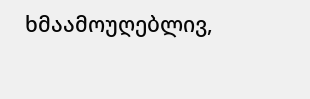ხმაამოუღებლივ,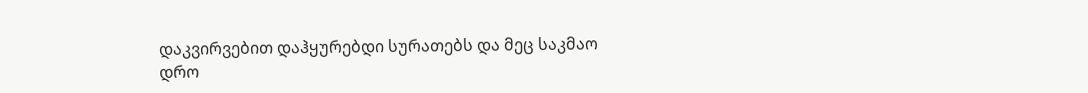დაკვირვებით დაჰყურებდი სურათებს და მეც საკმაო დრო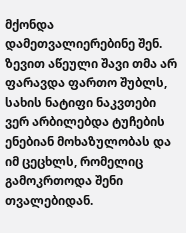მქონდა დამეთვალიერებინე შენ. ზევით აწეული შავი თმა არ ფარავდა ფართო შუბლს, სახის ნატიფი ნაკვთები ვერ არბილებდა ტუჩების ენებიან მოხაზულობას და იმ ცეცხლს, რომელიც გამოკრთოდა შენი თვალებიდან.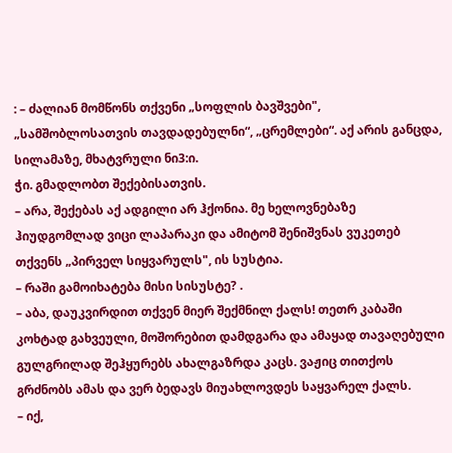: – ძალიან მომწონს თქვენი „სოფლის ბავშვები", „სამშობლოსათვის თავდადებულნი“, „ცრემლები“. აქ არის განცდა, სილამაზე, მხატვრული ნი3:ი.
ჭი. გმადლობთ შექებისათვის.
– არა, შექებას აქ ადგილი არ ჰქონია. მე ხელოვნებაზე ჰიუდგომლად ვიცი ლაპარაკი და ამიტომ შენიშვნას ვუკეთებ თქვენს „პირველ სიყვარულს", ის სუსტია.
– რაში გამოიხატება მისი სისუსტე? .
– აბა, დაუკვირდით თქვენ მიერ შექმნილ ქალს! თეთრ კაბაში კოხტად გახვეული, მოშორებით დამდგარა და ამაყად თავაღებული გულგრილად შეჰყურებს ახალგაზრდა კაცს. ვაჟიც თითქოს გრძნობს ამას და ვერ ბედავს მიუახლოვდეს საყვარელ ქალს.
– იქ,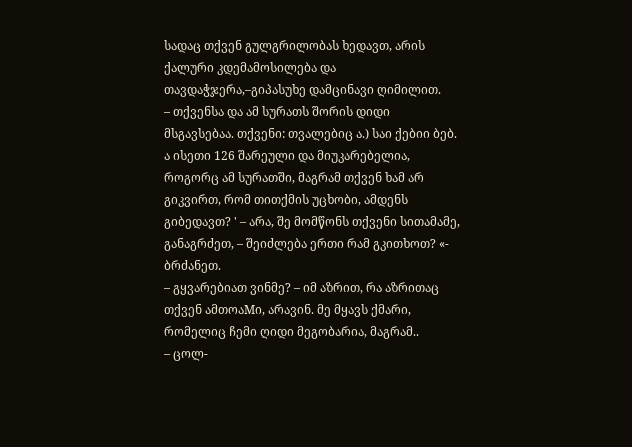სადაც თქვენ გულგრილობას ხედავთ, არის ქალური კდემამოსილება და თავდაჭჯერა,–გიპასუხე დამცინავი ღიმილით.
– თქვენსა და ამ სურათს შორის დიდი მსგავსებაა. თქვენი: თვალებიც ა.) საი ქებიი ბებ. ა ისეთი 126 შარეული და მიუკარებელია, როგორც ამ სურათში, მაგრამ თქვენ ხამ არ გიკვირთ, რომ თითქმის უცხობი, ამდენს გიბედავთ? ' – არა, შე მომწონს თქვენი სითამამე, განაგრძეთ, – შეიძლება ერთი რამ გკითხოთ? «- ბრძანეთ.
– გყვარებიათ ვინმე? – იმ აზრით, რა აზრითაც თქვენ ამთოაMი, არავინ. მე მყავს ქმარი, რომელიც ჩემი ღიდი მეგობარია, მაგრამ..
– ცოლ-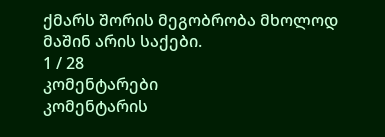ქმარს შორის მეგობრობა მხოლოდ მაშინ არის საქები.
1 / 28
კომენტარები
კომენტარის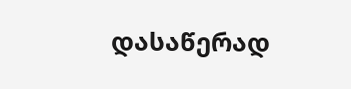დასაწერად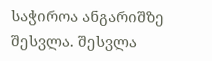საჭიროა ანგარიშზე შესვლა. შესვლა